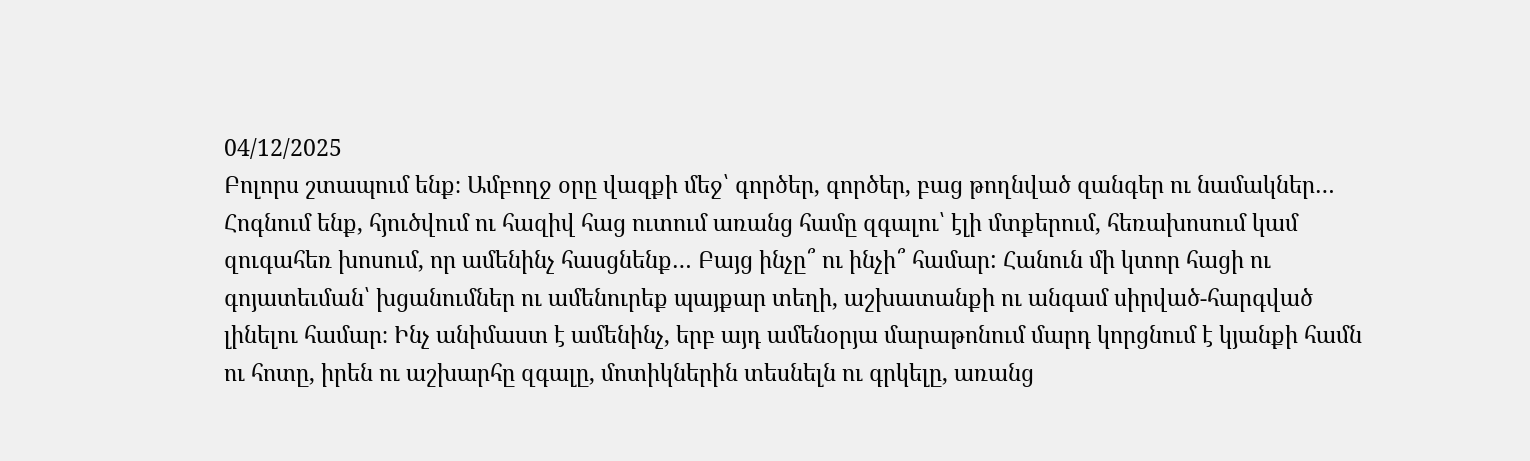04/12/2025
Բոլորս շտապում ենք։ Ամբողջ օրը վազքի մեջ՝ գործեր, գործեր, բաց թողնված զանգեր ու նամակներ… Հոգնում ենք, հյուծվում ու հազիվ հաց ուտում առանց համը զգալու՝ էլի մտքերում, հեռախոսում կամ զուգահեռ խոսում, որ ամենինչ հասցնենք… Բայց ինչը՞ ու ինչի՞ համար: Հանուն մի կտոր հացի ու գոյատեւման՝ խցանումներ ու ամենուրեք պայքար տեղի, աշխատանքի ու անգամ սիրված-հարգված լինելու համար։ Ինչ անիմաստ է ամենինչ, երբ այդ ամենօրյա մարաթոնում մարդ կորցնում է կյանքի համն ու հոտը, իրեն ու աշխարհը զգալը, մոտիկներին տեսնելն ու գրկելը, առանց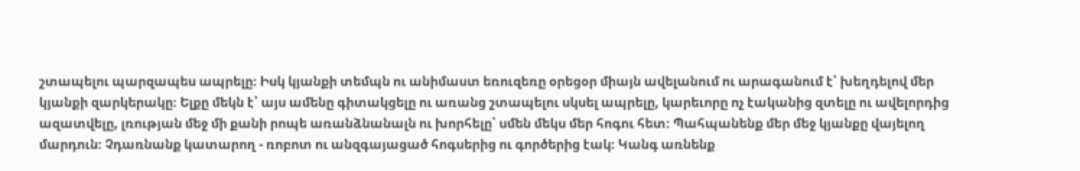շտապելու պարզապես ապրելը։ Իսկ կյանքի տեմպն ու անիմաստ եռուզեռը օրեցօր միայն ավելանում ու արագանում է՝ խեղդելով մեր կյանքի զարկերակը։ Ելքը մեկն է՝ այս ամենը գիտակցելը ու առանց շտապելու սկսել ապրելը, կարեւորը ոչ էականից զտելը ու ավելորդից ազատվելը, լռության մեջ մի քանի րոպե առանձնանալն ու խորհելը՝ սմեն մեկս մեր հոգու հետ։ Պահպանենք մեր մեջ կյանքը վայելող մարդուն։ Չդառնանք կատարող - ռոբոտ ու անզգայացած հոգսերից ու գործերից էակ։ Կանգ առնենք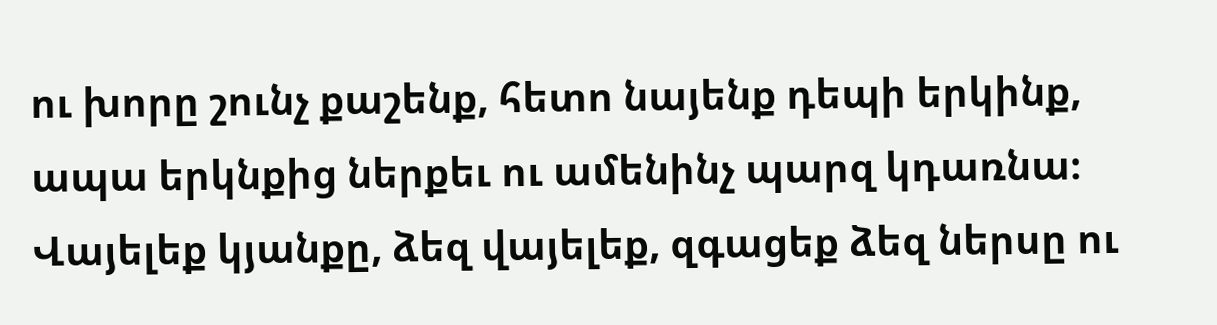ու խորը շունչ քաշենք, հետո նայենք դեպի երկինք, ապա երկնքից ներքեւ ու ամենինչ պարզ կդառնա։ Վայելեք կյանքը, ձեզ վայելեք, զգացեք ձեզ ներսը ու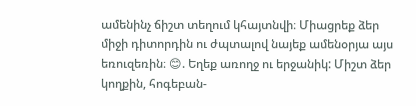ամենինչ ճիշտ տեղում կհայտնվի։ Միացրեք ձեր միջի դիտորդին ու ժպտալով նայեք ամենօրյա այս եռուզեռին։ 😊. Եղեք առողջ ու երջանիկ: Միշտ ձեր կողքին, հոգեբան-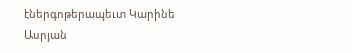էներգոթերապեւտ Կարինե Ասրյան